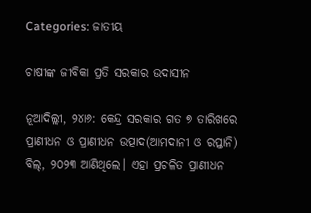Categories: ଜାତୀୟ

ଚାଷୀଙ୍କ ଜୀବିକା ପ୍ରତି ସରକାର ଉଦାସୀନ

ନୂଆଦିଲ୍ଲୀ, ୨୪ା୬: କେନ୍ଦ୍ର ସରକାର ଗତ ୭ ତାରିଖରେ ପ୍ରାଣୀଧନ ଓ ପ୍ରାଣୀଧନ ଉତ୍ପାଦ(ଆମଦାନୀ ଓ ରପ୍ତାନି) ବିଲ୍‌, ୨୦୨୩ ଆଣିଥିଲେ। ଏହା ପ୍ରଚଳିତ ପ୍ରାଣୀଧନ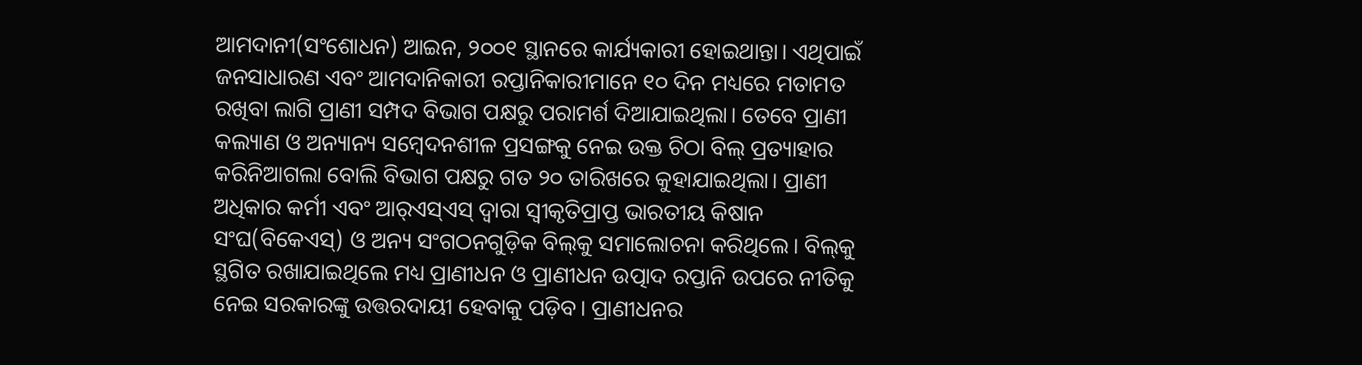ଆମଦାନୀ(ସଂଶୋଧନ) ଆଇନ, ୨୦୦୧ ସ୍ଥାନରେ କାର୍ଯ୍ୟକାରୀ ହୋଇଥାନ୍ତା। ଏଥିପାଇଁ ଜନସାଧାରଣ ଏବଂ ଆମଦାନିକାରୀ ରପ୍ତାନିକାରୀମାନେ ୧୦ ଦିନ ମଧ୍ୟରେ ମତାମତ ରଖିବା ଲାଗି ପ୍ରାଣୀ ସମ୍ପଦ ବିଭାଗ ପକ୍ଷରୁ ପରାମର୍ଶ ଦିଆଯାଇଥିଲା। ତେବେ ପ୍ରାଣୀ କଲ୍ୟାଣ ଓ ଅନ୍ୟାନ୍ୟ ସମ୍ବେଦନଶୀଳ ପ୍ରସଙ୍ଗକୁ ନେଇ ଉକ୍ତ ଚିଠା ବିଲ୍‌ ପ୍ରତ୍ୟାହାର କରିନିଆଗଲା ବୋଲି ବିଭାଗ ପକ୍ଷରୁ ଗତ ୨୦ ତାରିଖରେ କୁହାଯାଇଥିଲା। ପ୍ରାଣୀ ଅଧିକାର କର୍ମୀ ଏବଂ ଆର୍‌ଏସ୍‌ଏସ୍‌ ଦ୍ୱାରା ସ୍ବୀକୃତିପ୍ରାପ୍ତ ଭାରତୀୟ କିଷାନ ସଂଘ(ବିକେଏସ୍‌) ଓ ଅନ୍ୟ ସଂଗଠନଗୁଡ଼ିକ ବିଲ୍‌କୁ ସମାଲୋଚନା କରିଥିଲେ। ବିଲ୍‌କୁ ସ୍ଥଗିତ ରଖାଯାଇଥିଲେ ମଧ୍ୟ ପ୍ରାଣୀଧନ ଓ ପ୍ରାଣୀଧନ ଉତ୍ପାଦ ରପ୍ତାନି ଉପରେ ନୀତିକୁ ନେଇ ସରକାରଙ୍କୁ ଉତ୍ତରଦାୟୀ ହେବାକୁ ପଡ଼ିବ। ପ୍ରାଣୀଧନର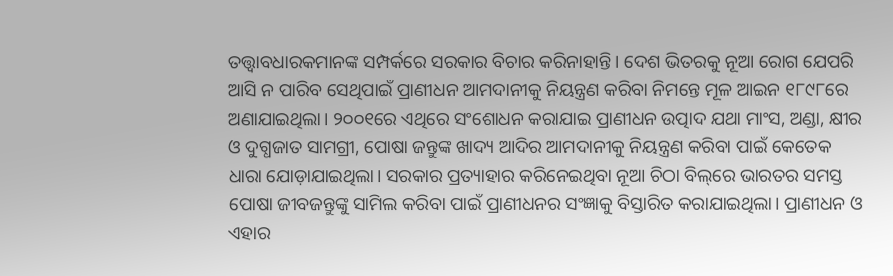ତତ୍ତ୍ୱାବଧାରକମାନଙ୍କ ସମ୍ପର୍କରେ ସରକାର ବିଚାର କରିନାହାନ୍ତି। ଦେଶ ଭିତରକୁ ନୂଆ ରୋଗ ଯେପରି ଆସି ନ ପାରିବ ସେଥିପାଇଁ ପ୍ରାଣୀଧନ ଆମଦାନୀକୁ ନିୟନ୍ତ୍ରଣ କରିବା ନିମନ୍ତେ ମୂଳ ଆଇନ ୧୮୯୮ରେ ଅଣାଯାଇଥିଲା। ୨୦୦୧ରେ ଏଥିରେ ସଂଶୋଧନ କରାଯାଇ ପ୍ରାଣୀଧନ ଉତ୍ପାଦ ଯଥା ମାଂସ, ଅଣ୍ଡା, କ୍ଷୀର ଓ ଦୁଗ୍ଧଜାତ ସାମଗ୍ରୀ, ପୋଷା ଜନ୍ତୁଙ୍କ ଖାଦ୍ୟ ଆଦିର ଆମଦାନୀକୁ ନିୟନ୍ତ୍ରଣ କରିବା ପାଇଁ କେତେକ ଧାରା ଯୋଡ଼ାଯାଇଥିଲା। ସରକାର ପ୍ରତ୍ୟାହାର କରିନେଇଥିବା ନୂଆ ଚିଠା ବିଲ୍‌ରେ ଭାରତର ସମସ୍ତ ପୋଷା ଜୀବଜନ୍ତୁଙ୍କୁ ସାମିଲ କରିବା ପାଇଁ ପ୍ରାଣୀଧନର ସଂଜ୍ଞାକୁ ବିସ୍ତାରିତ କରାଯାଇଥିଲା। ପ୍ରାଣୀଧନ ଓ ଏହାର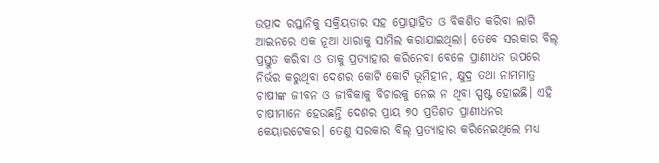ଉତ୍ପାଦ ରପ୍ତାନିକୁ ସକ୍ରିୟତାର ସହ ପ୍ରୋତ୍ସାହିତ ଓ ବିକଶିତ କରିବା ଲାଗି ଆଇନରେ ଏକ ନୂଆ ଧାରାକୁ ସାମିଲ କରାଯାଇଥିଲା। ତେବେ ସରକାର ବିଲ୍‌ ପ୍ରସ୍ତୁତ କରିବା ଓ ତାକୁ ପ୍ରତ୍ୟାହାର କରିନେବା ବେଳେ ପ୍ରାଣୀଧନ ଉପରେ ନିର୍ଭର କରୁଥିବା ଦେଶର କୋଟି କୋଟି ଭୂମିହୀନ, କ୍ଷୁଦ୍ର ତଥା ନାମମାତ୍ର ଚାଷୀଙ୍କ ଜୀବନ ଓ ଜୀବିକାକୁ ବିଚାରକୁ ନେଇ ନ ଥିବା ସ୍ପଷ୍ଟ ହୋଇଛି। ଏହି ଚାଷୀମାନେ ହେଉଛନ୍ତି ଦେଶର ପ୍ରାୟ ୭୦ ପ୍ରତିଶତ ପ୍ରାଣୀଧନର କେୟାରଟେକର। ତେଣୁ ସରକାର ବିଲ୍‌ ପ୍ରତ୍ୟାହାର କରିନେଇଥିଲେ ମଧ୍ୟ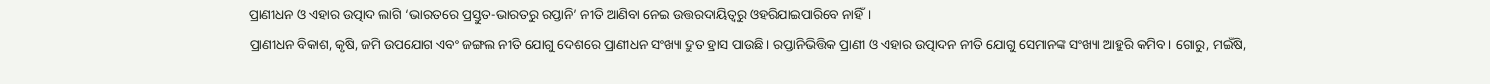ପ୍ରାଣୀଧନ ଓ ଏହାର ଉତ୍ପାଦ ଲାଗି ‘ଭାରତରେ ପ୍ରସ୍ତୁତ-ଭାରତରୁ ରପ୍ତାନି’ ନୀତି ଆଣିବା ନେଇ ଉତ୍ତରଦାୟିତ୍ୱରୁ ଓହରିଯାଇପାରିବେ ନାହିଁ।
ପ୍ରାଣୀଧନ ବିକାଶ, କୃଷି, ଜମି ଉପଯୋଗ ଏବଂ ଜଙ୍ଗଲ ନୀତି ଯୋଗୁ ଦେଶରେ ପ୍ରାଣୀଧନ ସଂଖ୍ୟା ଦ୍ରୁତ ହ୍ରାସ ପାଉଛି। ରପ୍ତାନିଭିତ୍ତିକ ପ୍ରାଣୀ ଓ ଏହାର ଉତ୍ପାଦନ ନୀତି ଯୋଗୁ ସେମାନଙ୍କ ସଂଖ୍ୟା ଆହୁରି କମିବ। ଗୋରୁ, ମଇଁଷି,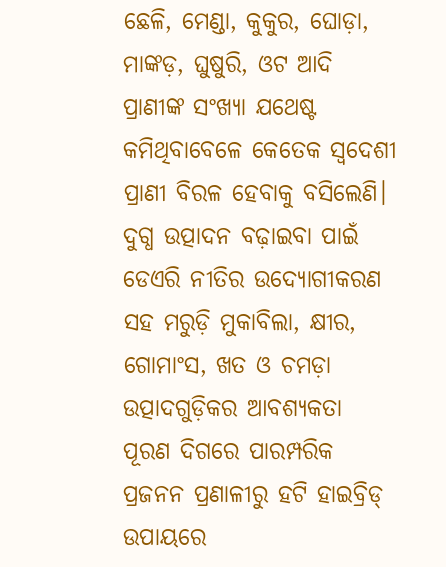ଛେଳି, ମେଣ୍ଡା, କୁକୁର, ଘୋଡ଼ା, ମାଙ୍କଡ଼, ଘୁଷୁରି, ଓଟ ଆଦି ପ୍ରାଣୀଙ୍କ ସଂଖ୍ୟା ଯଥେଷ୍ଟ କମିଥିବାବେଳେ କେତେକ ସ୍ବଦେଶୀ ପ୍ରାଣୀ ବିରଳ ହେବାକୁ ବସିଲେଣି। ଦୁଗ୍ଧ ଉତ୍ପାଦନ ବଢ଼ାଇବା ପାଇଁ ଡେଏରି ନୀତିର ଉଦ୍ୟୋଗୀକରଣ ସହ ମରୁଡ଼ି ମୁକାବିଲା, କ୍ଷୀର, ଗୋମାଂସ, ଖତ ଓ ଚମଡ଼ା ଉତ୍ପାଦଗୁଡ଼ିକର ଆବଶ୍ୟକତା ପୂରଣ ଦିଗରେ ପାରମ୍ପରିକ ପ୍ରଜନନ ପ୍ରଣାଳୀରୁ ହଟି ହାଇବ୍ରିଡ୍‌ ଉପାୟରେ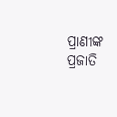ପ୍ରାଣୀଙ୍କ ପ୍ରଜାତି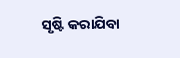ସୃଷ୍ଟି କରାଯିବା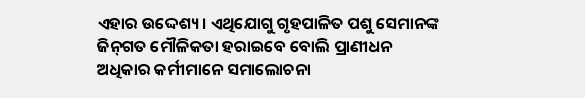ଏହାର ଉଦ୍ଦେଶ୍ୟ। ଏଥିଯୋଗୁ ଗୃହପାଳିତ ପଶୁ ସେମାନଙ୍କ ଜିନ୍‌ଗତ ମୌଳିକତା ହରାଇବେ ବୋଲି ପ୍ରାଣୀଧନ ଅଧିକାର କର୍ମୀମାନେ ସମାଲୋଚନା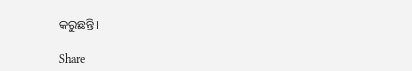କରୁଛନ୍ତି।

Share